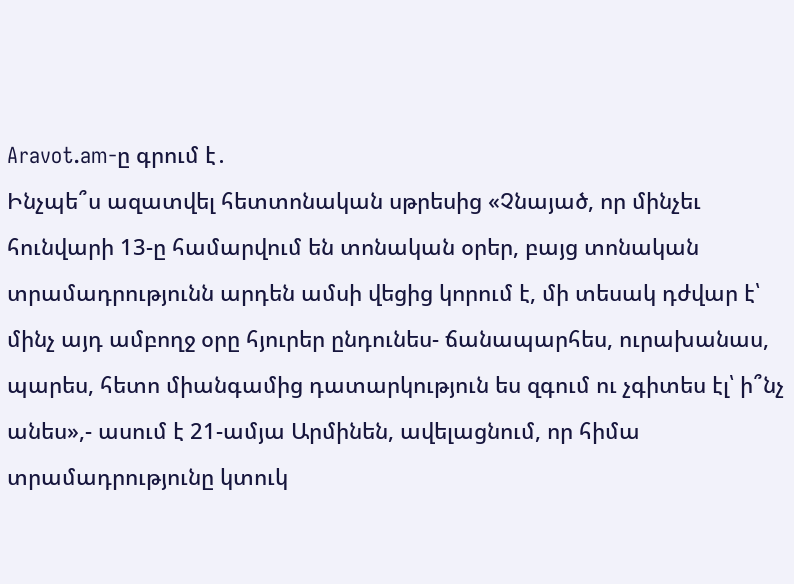Aravot.am-ը գրում է․
Ինչպե՞ս ազատվել հետտոնական սթրեսից «Չնայած, որ մինչեւ հունվարի 13-ը համարվում են տոնական օրեր, բայց տոնական տրամադրությունն արդեն ամսի վեցից կորում է, մի տեսակ դժվար է՝ մինչ այդ ամբողջ օրը հյուրեր ընդունես- ճանապարհես, ուրախանաս, պարես, հետո միանգամից դատարկություն ես զգում ու չգիտես էլ՝ ի՞նչ անես»,- ասում է 21-ամյա Արմինեն, ավելացնում, որ հիմա տրամադրությունը կտուկ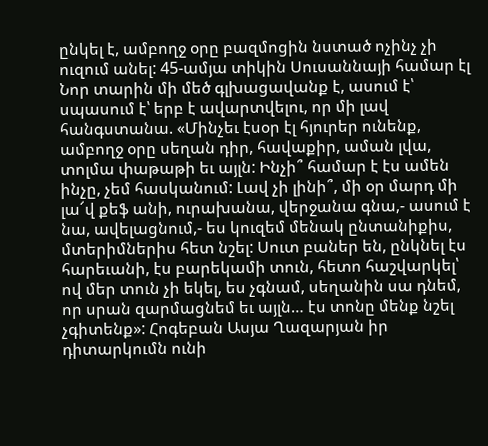ընկել է, ամբողջ օրը բազմոցին նստած ոչինչ չի ուզում անել: 45-ամյա տիկին Սուսաննայի համար էլ Նոր տարին մի մեծ գլխացավանք է, ասում է՝ սպասում է՝ երբ է ավարտվելու, որ մի լավ հանգստանա. «Մինչեւ էսօր էլ հյուրեր ունենք, ամբողջ օրը սեղան դիր, հավաքիր, աման լվա, տոլմա փաթաթի եւ այլն: Ինչի՞ համար է էս ամեն ինչը, չեմ հասկանում: Լավ չի լինի՞, մի օր մարդ մի լա՜վ քեֆ անի, ուրախանա, վերջանա գնա,- ասում է նա, ավելացնում,- ես կուզեմ մենակ ընտանիքիս, մտերիմներիս հետ նշել: Սուտ բաներ են, ընկնել էս հարեւանի, էս բարեկամի տուն, հետո հաշվարկել՝ ով մեր տուն չի եկել, ես չգնամ, սեղանին սա դնեմ, որ սրան զարմացնեմ եւ այլն… էս տոնը մենք նշել չգիտենք»: Հոգեբան Ասյա Ղազարյան իր դիտարկումն ունի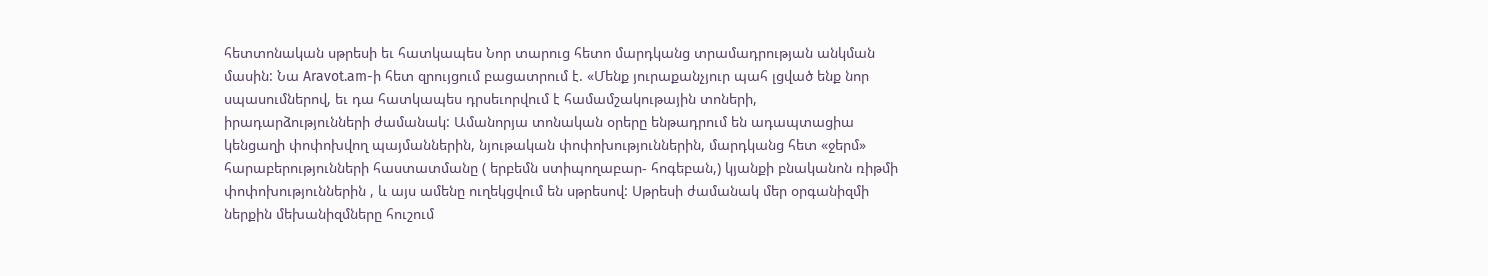հետտոնական սթրեսի եւ հատկապես Նոր տարուց հետո մարդկանց տրամադրության անկման մասին: Նա Aravot.am-ի հետ զրույցում բացատրում է. «Մենք յուրաքանչյուր պահ լցված ենք նոր սպասումներով, եւ դա հատկապես դրսեւորվում է համամշակութային տոների, իրադարձությունների ժամանակ: Ամանորյա տոնական օրերը ենթադրում են ադապտացիա կենցաղի փոփոխվող պայմաններին, նյութական փոփոխություններին, մարդկանց հետ «ջերմ» հարաբերությունների հաստատմանը ( երբեմն ստիպողաբար- հոգեբան,) կյանքի բնականոն ռիթմի փոփոխություններին , և այս ամենը ուղեկցվում են սթրեսով: Սթրեսի ժամանակ մեր օրգանիզմի ներքին մեխանիզմները հուշում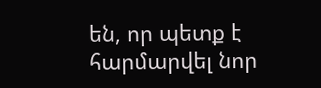են, որ պետք է հարմարվել նոր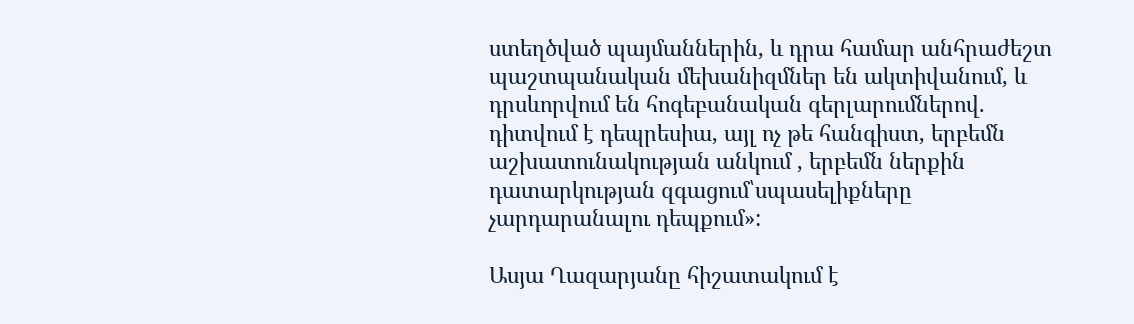ստեղծված պայմաններին, և դրա համար անհրաժեշտ պաշտպանական մեխանիզմներ են ակտիվանում, և դրսևորվում են հոգեբանական գերլարումներով. դիտվում է դեպրեսիա, այլ ոչ թե հանգիստ, երբեմն աշխատունակության անկում , երբեմն ներքին դատարկության զգացում՝սպասելիքները չարդարանալու դեպքում»:

Ասյա Ղազարյանը հիշատակում է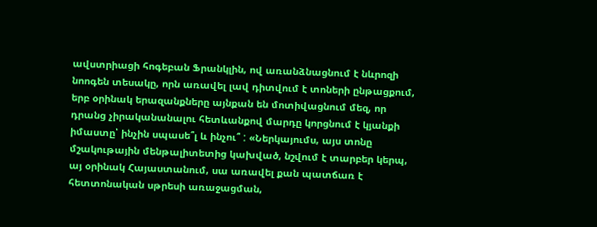ավստրիացի հոգեբան Ֆրանկլին, ով առանձնացնում է նևրոզի նոոգեն տեսակը, որն առավել լավ դիտվում է տոների ընթացքում, երբ օրինակ երազանքները այնքան են մոտիվացնում մեզ, որ դրանց չիրականանալու հետևանքով մարդը կորցնում է կյանքի իմաստը՝ ինչին սպասե՞լ և ինչու՞ : «Ներկայումս, այս տոնը մշակութային մենթալիտետից կախված, նշվում է տարբեր կերպ, այ օրինակ Հայաստանում, սա առավել քան պատճառ է հետտոնական սթրեսի առաջացման,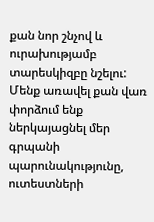քան նոր շնչով և ուրախությամբ տարեսկիզբը նշելու: Մենք առավել քան վառ փորձում ենք ներկայացնել մեր գրպանի պարունակությունը, ուտեստների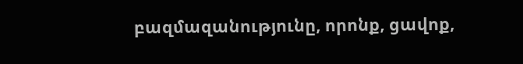բազմազանությունը, որոնք, ցավոք,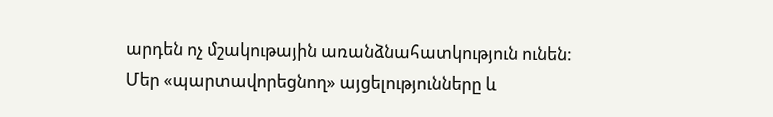արդեն ոչ մշակութային առանձնահատկություն ունեն: Մեր «պարտավորեցնող» այցելությունները և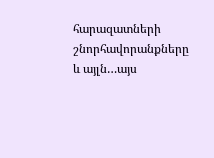հարազատների շնորհավորանքները և այլն…այս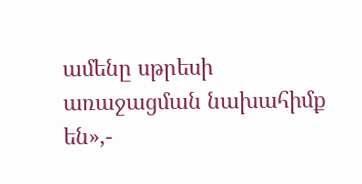ամենը սթրեսի առաջացման նախահիմք են»,-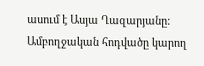ասում է Ասյա Ղազարյանը:
Ամբողջական հոդվածը կարող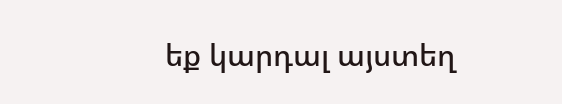եք կարդալ այստեղ